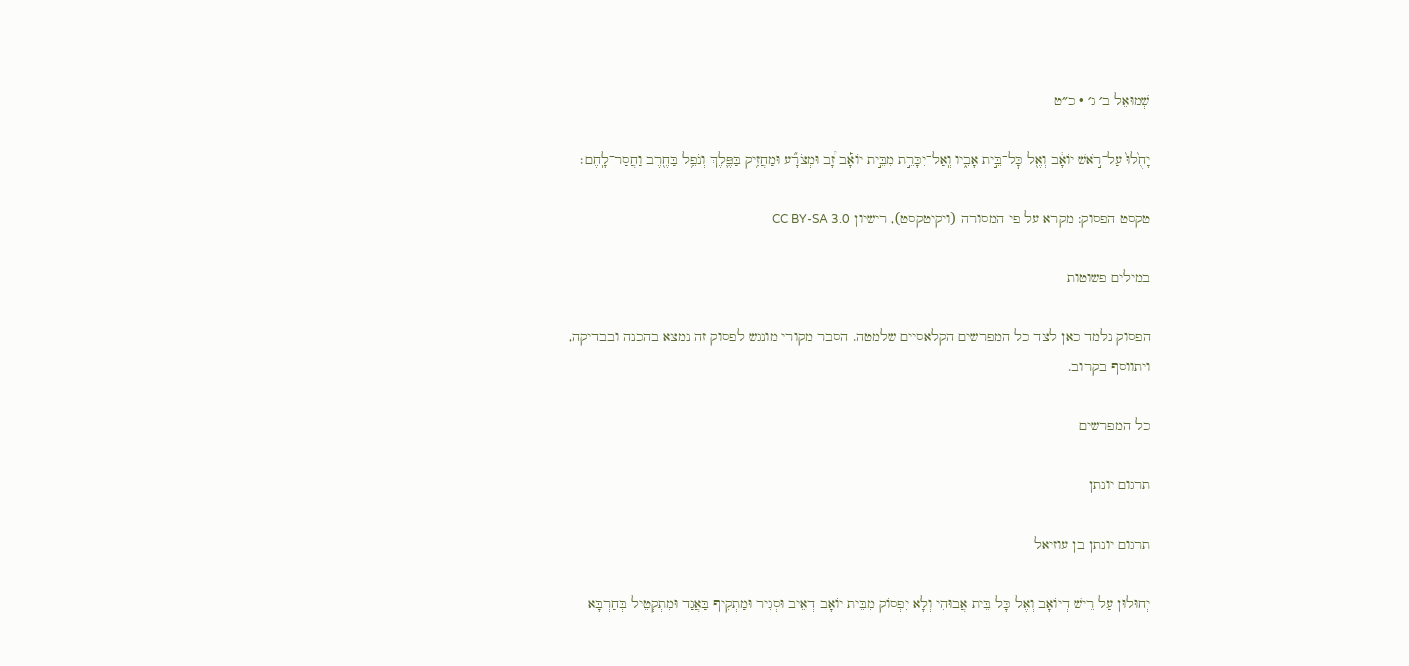שְׁמוּאֵל ב׳ ג׳ · כ״ט

יָחֻ֙לוּ֙ עַל־רֹ֣אשׁ יוֹאָ֔ב וְאֶ֖ל כׇּל־בֵּ֣ית אָבִ֑יו וְֽאַל־יִכָּרֵ֣ת מִבֵּ֣ית יוֹאָ֡ב זָ֠ב וּמְצֹרָ֞ע וּמַחֲזִ֥יק בַּפֶּ֛לֶךְ וְנֹפֵ֥ל בַּחֶ֖רֶב וַחֲסַר־לָֽחֶם׃

טקסט הפסוק: מקרא על פי המסורה (ויקיטקסט), רישיון CC BY-SA 3.0

במילים פשוטות

הפסוק נלמד כאן לצד כל המפרשים הקלאסיים שלמטה. הסבר מקורי מונגש לפסוק זה נמצא בהכנה ובבדיקה, ויתווסף בקרוב.

כל המפרשים

תרגום יונתן

תרגום יונתן בן עוזיאל

יְחוּלוּן עַל רֵישׁ דְיוֹאָב וְאֶל כָּל בֵּית אֲבוּהִי וְלָא יִפְסוֹק מִבֵּית יוֹאָב דְאֵיב וּסְגִיר וּמַתְקִיף בַּאֲגַד וּמִתְקְטֵיל בְּחַרְבָּא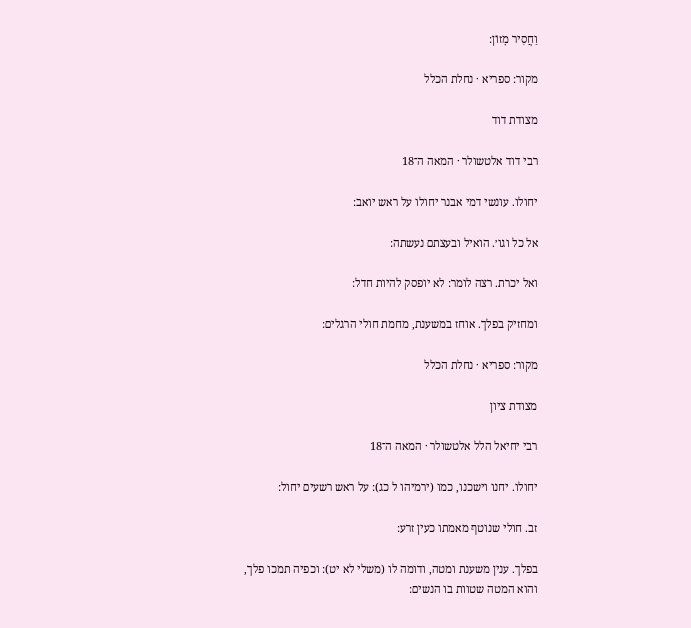וַחֲסִיר מָזוֹן:

מקור: ספריא · נחלת הכלל

מצודת דוד

רבי דוד אלטשולר · המאה ה־18

יחולו. עונשי דמי אבנר יחולו על ראש יואב:

אל כל וגו׳. הואיל ובעצתם נעשתה:

ואל יכרת. רצה לומר: לא יופסק להיות חדל:

ומחזיק בפלך. אוחז במשענת, מחמת חולי הרגלים:

מקור: ספריא · נחלת הכלל

מצודת ציון

רבי יחיאל הלל אלטשולר · המאה ה־18

יחולו. יחנו וישכנו, כמו (ירמיהו ל כג): על ראש רשעים יחול:

זב. חולי שנוטף מאמתו כעין זרע:

בפלך. ענין משענת ומטה, ודומה לו (משלי לא יט): וכפיה תמכו פלך, והוא המטה שטוות בו הנשים: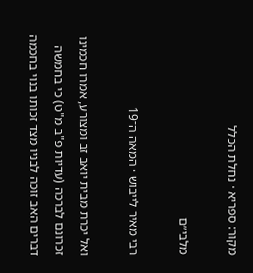מקור: ספריא · נחלת הכלל

מלבי״ם

רבי מאיר לייבוש · המאה ה־19

ואל יכרת מבית יואב זב ומצורע, אמרו חכמינו זכרונם לברכה (עדיות פ"ב מ"ט) כי בחמשה דברים האב זוכה לבניו מצד זכותו בנוי בחכמה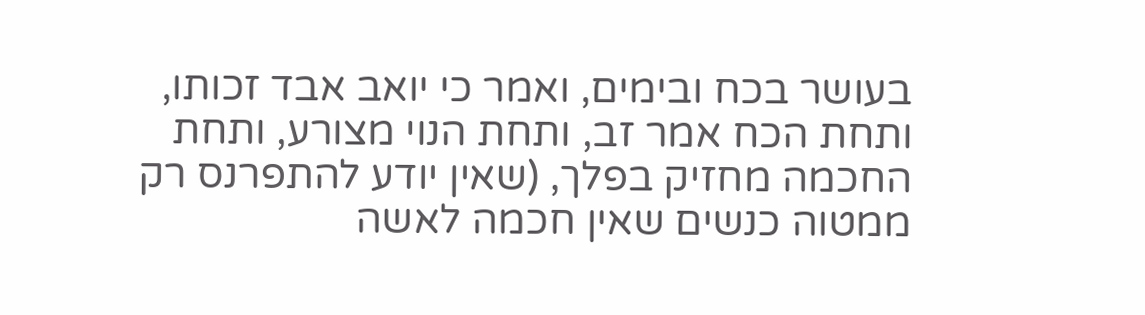בעושר בכח ובימים, ואמר כי יואב אבד זכותו, ותחת הכח אמר זב, ותחת הנוי מצורע, ותחת החכמה מחזיק בפלך, (שאין יודע להתפרנס רק ממטוה כנשים שאין חכמה לאשה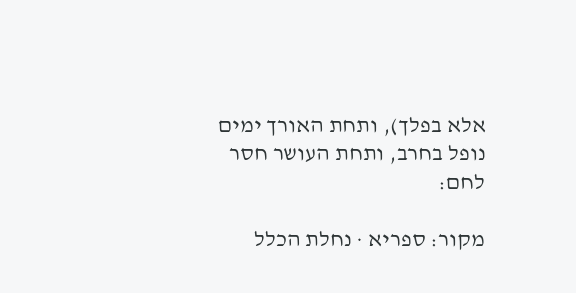אלא בפלך), ותחת האורך ימים נופל בחרב, ותחת העושר חסר לחם:

מקור: ספריא · נחלת הכלל